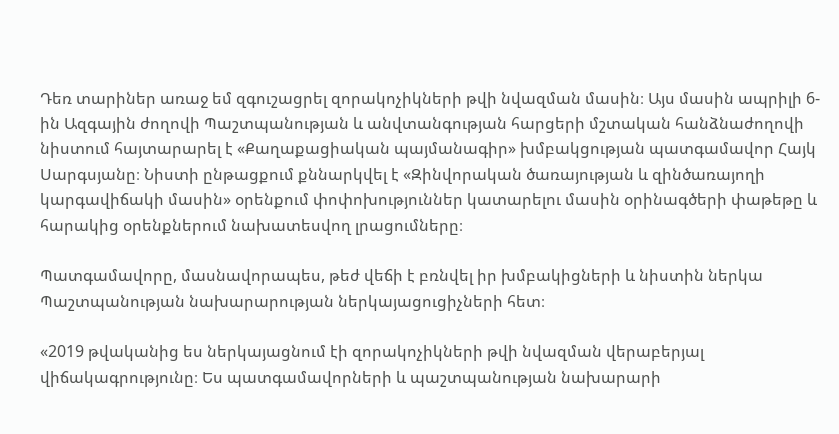Դեռ տարիներ առաջ եմ զգուշացրել զորակոչիկների թվի նվազման մասին։ Այս մասին ապրիլի 6-ին Ազգային ժողովի Պաշտպանության և անվտանգության հարցերի մշտական հանձնաժողովի նիստում հայտարարել է «Քաղաքացիական պայմանագիր» խմբակցության պատգամավոր Հայկ Սարգսյանը։ Նիստի ընթացքում քննարկվել է «Զինվորական ծառայության և զինծառայողի կարգավիճակի մասին» օրենքում փոփոխություններ կատարելու մասին օրինագծերի փաթեթը և հարակից օրենքներում նախատեսվող լրացումները։

Պատգամավորը, մասնավորապես, թեժ վեճի է բռնվել իր խմբակիցների և նիստին ներկա Պաշտպանության նախարարության ներկայացուցիչների հետ։

«2019 թվականից ես ներկայացնում էի զորակոչիկների թվի նվազման վերաբերյալ վիճակագրությունը։ Ես պատգամավորների և պաշտպանության նախարարի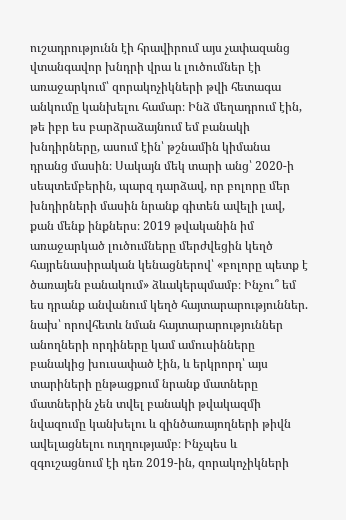ուշադրությունն էի հրավիրում այս չափազանց վտանգավոր խնդրի վրա և լուծումներ էի առաջարկում՝ զորակոչիկների թվի հետագա անկումը կանխելու համար։ Ինձ մեղադրում էին, թե իբր ես բարձրաձայնում եմ բանակի խնդիրները, ասում էին՝ թշնամին կիմանա դրանց մասին։ Սակայն մեկ տարի անց՝ 2020-ի սեպտեմբերին, պարզ դարձավ, որ բոլորը մեր խնդիրների մասին նրանք գիտեն ավելի լավ, քան մենք ինքներս։ 2019 թվականին իմ առաջարկած լուծումները մերժվեցին կեղծ հայրենասիրական կենացներով՝ «բոլորը պետք է ծառայեն բանակում» ձևակերպմամբ։ Ինչու՞ եմ ես դրանք անվանում կեղծ հայտարարություններ. նախ՝ որովհետև նման հայտարարություններ անողների որդիները կամ ամուսինները բանակից խուսափած էին, և երկրորդ՝ այս տարիների ընթացքում նրանք մատները մատներին չեն տվել բանակի թվակազմի նվազումը կանխելու և զինծառայողների թիվն ավելացնելու ուղղությամբ։ Ինչպես և զգուշացնում էի դեռ 2019-ին, զորակոչիկների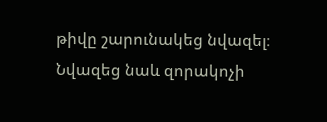թիվը շարունակեց նվազել։ Նվազեց նաև զորակոչի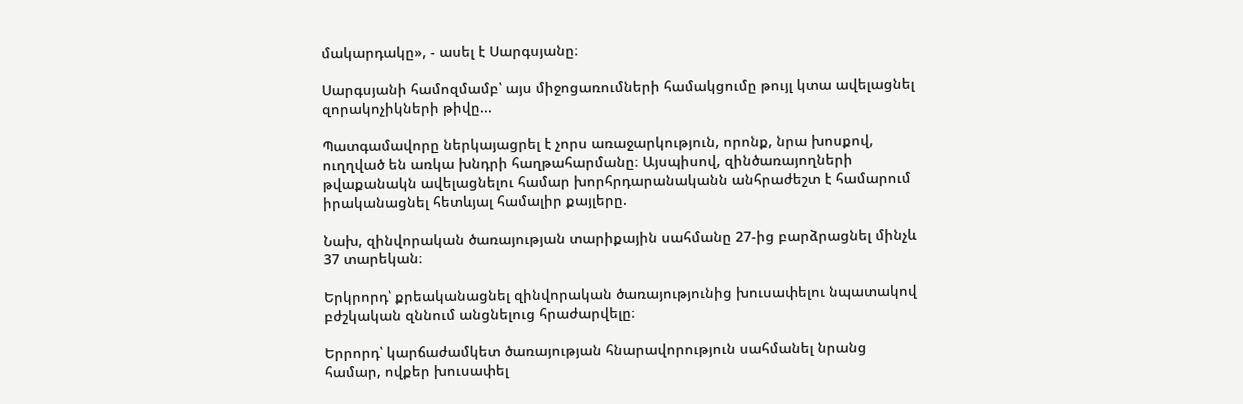մակարդակը», - ասել է Սարգսյանը։

Սարգսյանի համոզմամբ՝ այս միջոցառումների համակցումը թույլ կտա ավելացնել զորակոչիկների թիվը...

Պատգամավորը ներկայացրել է չորս առաջարկություն, որոնք, նրա խոսքով, ուղղված են առկա խնդրի հաղթահարմանը։ Այսպիսով, զինծառայողների թվաքանակն ավելացնելու համար խորհրդարանականն անհրաժեշտ է համարում իրականացնել հետևյալ համալիր քայլերը.

Նախ, զինվորական ծառայության տարիքային սահմանը 27-ից բարձրացնել մինչև 37 տարեկան։

Երկրորդ՝ քրեականացնել զինվորական ծառայությունից խուսափելու նպատակով բժշկական զննում անցնելուց հրաժարվելը։

Երրորդ՝ կարճաժամկետ ծառայության հնարավորություն սահմանել նրանց համար, ովքեր խուսափել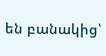են բանակից՝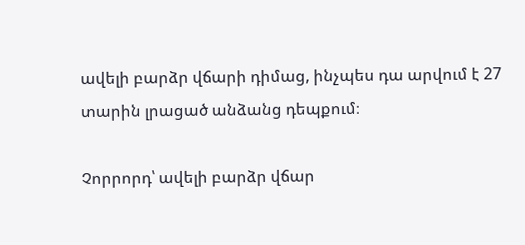ավելի բարձր վճարի դիմաց, ինչպես դա արվում է 27 տարին լրացած անձանց դեպքում։

Չորրորդ՝ ավելի բարձր վճար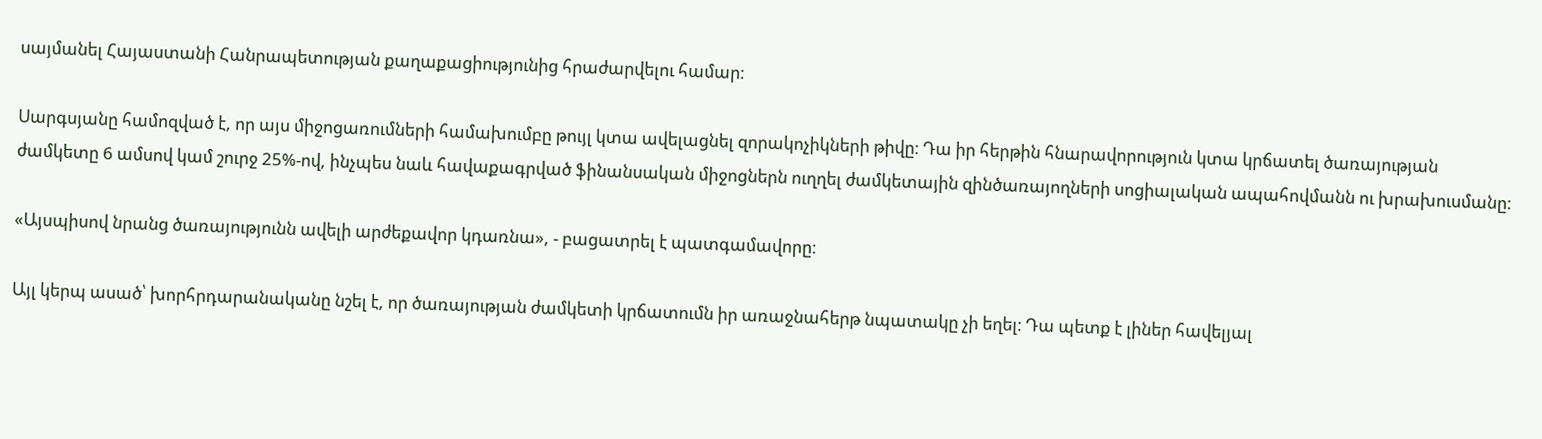սայմանել Հայաստանի Հանրապետության քաղաքացիությունից հրաժարվելու համար։

Սարգսյանը համոզված է, որ այս միջոցառումների համախումբը թույլ կտա ավելացնել զորակոչիկների թիվը։ Դա իր հերթին հնարավորություն կտա կրճատել ծառայության ժամկետը 6 ամսով կամ շուրջ 25%-ով, ինչպես նաև հավաքագրված ֆինանսական միջոցներն ուղղել ժամկետային զինծառայողների սոցիալական ապահովմանն ու խրախուսմանը։

«Այսպիսով նրանց ծառայությունն ավելի արժեքավոր կդառնա», - բացատրել է պատգամավորը։

Այլ կերպ ասած՝ խորհրդարանականը նշել է, որ ծառայության ժամկետի կրճատումն իր առաջնահերթ նպատակը չի եղել։ Դա պետք է լիներ հավելյալ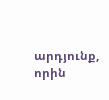արդյունք, որին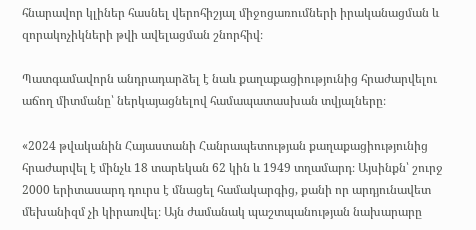հնարավոր կլիներ հասնել վերոհիշյալ միջոցառումների իրականացման և զորակոչիկների թվի ավելացման շնորհիվ։

Պատգամավորն անդրադարձել է նաև քաղաքացիությունից հրաժարվելու աճող միտմանը՝ ներկայացնելով համապատասխան տվյալները։

«2024 թվականին Հայաստանի Հանրապետության քաղաքացիությունից հրաժարվել է մինչև 18 տարեկան 62 կին և 1949 տղամարդ։ Այսինքն՝ շուրջ 2000 երիտասարդ դուրս է մնացել համակարգից, քանի որ արդյունավետ մեխանիզմ չի կիրառվել։ Այն ժամանակ պաշտպանության նախարարը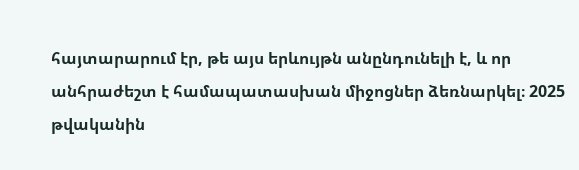հայտարարում էր, թե այս երևույթն անընդունելի է, և որ անհրաժեշտ է համապատասխան միջոցներ ձեռնարկել։ 2025 թվականին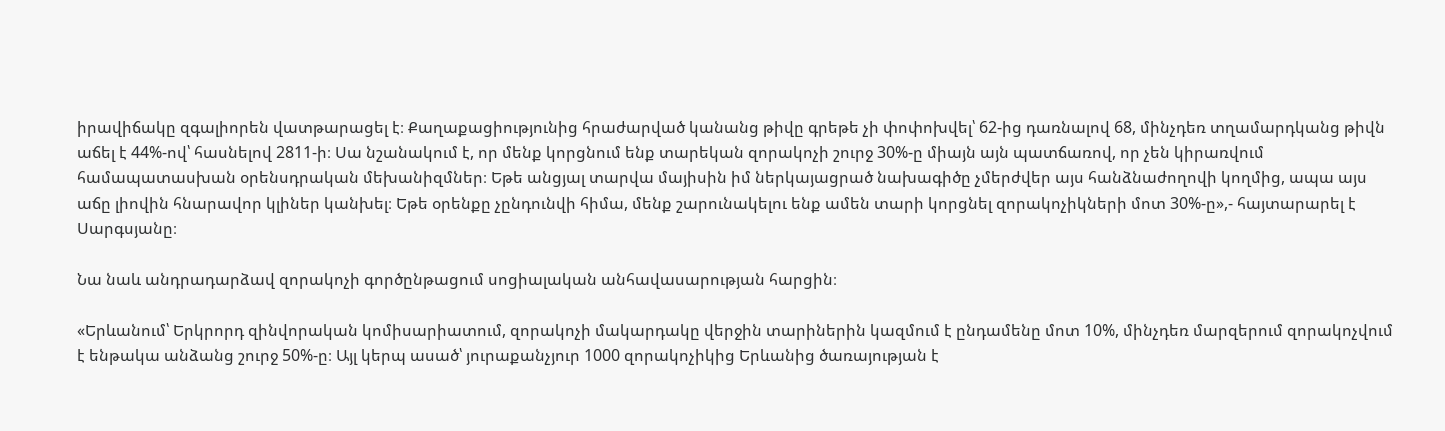իրավիճակը զգալիորեն վատթարացել է։ Քաղաքացիությունից հրաժարված կանանց թիվը գրեթե չի փոփոխվել՝ 62-ից դառնալով 68, մինչդեռ տղամարդկանց թիվն աճել է 44%-ով՝ հասնելով 2811-ի։ Սա նշանակում է, որ մենք կորցնում ենք տարեկան զորակոչի շուրջ 30%-ը միայն այն պատճառով, որ չեն կիրառվում համապատասխան օրենսդրական մեխանիզմներ։ Եթե անցյալ տարվա մայիսին իմ ներկայացրած նախագիծը չմերժվեր այս հանձնաժողովի կողմից, ապա այս աճը լիովին հնարավոր կլիներ կանխել։ Եթե օրենքը չընդունվի հիմա, մենք շարունակելու ենք ամեն տարի կորցնել զորակոչիկների մոտ 30%-ը»,- հայտարարել է Սարգսյանը։

Նա նաև անդրադարձավ զորակոչի գործընթացում սոցիալական անհավասարության հարցին։

«Երևանում՝ Երկրորդ զինվորական կոմիսարիատում, զորակոչի մակարդակը վերջին տարիներին կազմում է ընդամենը մոտ 10%, մինչդեռ մարզերում զորակոչվում է ենթակա անձանց շուրջ 50%-ը։ Այլ կերպ ասած՝ յուրաքանչյուր 1000 զորակոչիկից Երևանից ծառայության է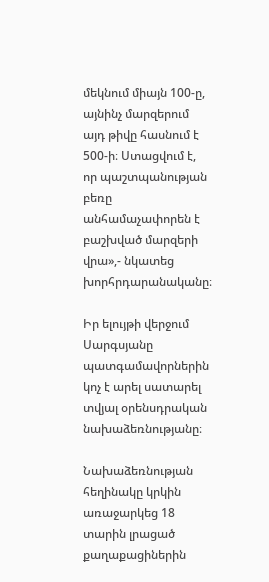մեկնում միայն 100-ը, այնինչ մարզերում այդ թիվը հասնում է 500-ի։ Ստացվում է, որ պաշտպանության բեռը անհամաչափորեն է բաշխված մարզերի վրա»,- նկատեց խորհրդարանականը։

Իր ելույթի վերջում Սարգսյանը պատգամավորներին կոչ է արել սատարել տվյալ օրենսդրական նախաձեռնությանը։

Նախաձեռնության հեղինակը կրկին առաջարկեց 18 տարին լրացած քաղաքացիներին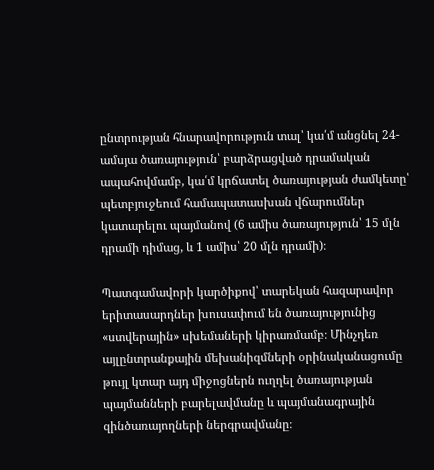ընտրության հնարավորություն տալ՝ կա՛մ անցնել 24-ամսյա ծառայություն՝ բարձրացված դրամական ապահովմամբ, կա՛մ կրճատել ծառայության ժամկետը՝ պետբյուջեում համապատասխան վճարումներ կատարելու պայմանով (6 ամիս ծառայություն՝ 15 մլն դրամի դիմաց, և 1 ամիս՝ 20 մլն դրամի)։

Պատգամավորի կարծիքով՝ տարեկան հազարավոր երիտասարդներ խուսափում են ծառայությունից «ստվերային» սխեմաների կիրառմամբ։ Մինչդեռ այլընտրանքային մեխանիզմների օրինականացումը թույլ կտար այդ միջոցներն ուղղել ծառայության պայմանների բարելավմանը և պայմանագրային զինծառայողների ներգրավմանը։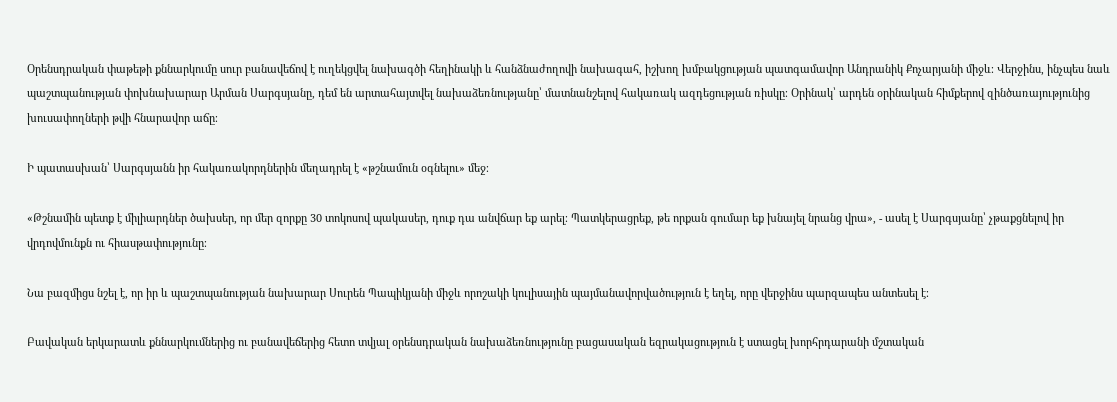Օրենսդրական փաթեթի քննարկումը սուր բանավեճով է ուղեկցվել նախագծի հեղինակի և հանձնաժողովի նախագահ, իշխող խմբակցության պատգամավոր Անդրանիկ Քոչարյանի միջև։ Վերջինս, ինչպես նաև պաշտպանության փոխնախարար Արման Սարգսյանը, դեմ են արտահայտվել նախաձեռնությանը՝ մատնանշելով հակառակ ազդեցության ռիսկը։ Օրինակ՝ արդեն օրինական հիմքերով զինծառայությունից խուսափողների թվի հնարավոր աճը։

Ի պատասխան՝ Սարգսյանն իր հակառակորդներին մեղադրել է «թշնամուն օգնելու» մեջ։

«Թշնամին պետք է միլիարդներ ծախսեր, որ մեր զորքը 30 տոկոսով պակասեր, դուք դա անվճար եք արել։ Պատկերացրեք, թե որքան գումար եք խնայել նրանց վրա», - ասել է Սարգսյանը՝ չթաքցնելով իր վրդովմունքն ու հիասթափությունը։

Նա բազմիցս նշել է, որ իր և պաշտպանության նախարար Սուրեն Պապիկյանի միջև որոշակի կուլիսային պայմանավորվածություն է եղել, որը վերջինս պարզապես անտեսել է։

Բավական երկարատև քննարկումներից ու բանավեճերից հետո տվյալ օրենսդրական նախաձեռնությունը բացասական եզրակացություն է ստացել խորհրդարանի մշտական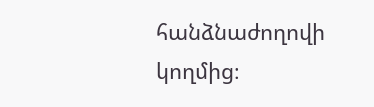հանձնաժողովի կողմից։